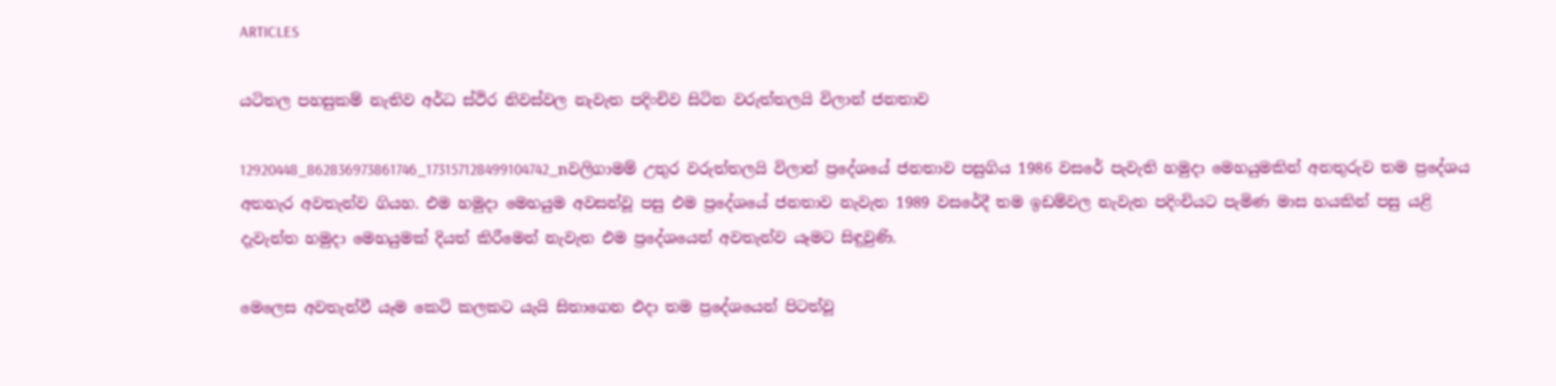ARTICLES

යටිතල පහසුකම් නැතිව අර්ධ ස්ථිර නිවස්වල නැවැත පදිංචිව සිටින වරුත්තලයි විලාන් ජනතාව

12920448_862836973861746_173157128499104742_nවලිගාමම් උතුර වරුත්තලයි විලාන් ප්‍රදේශයේ ජනතාව පසුගිය 1986 වසරේ පැවැති හමුදා මෙහයුමකින් අනතුරුව තම ප්‍රදේශය අතහැර අවතැන්ව ගියහ. එම හමුදා මෙහයුම අවසන්වූ පසු එම ප්‍රදේශයේ ජනතාව නැවැත 1989 වසරේදී තම ඉඩම්වල නැවැත පදිංචියට පැමිණ මාස හයකින් පසු යළි දැවැන්ත හමුදා මෙහයුමක් දියත් කිරීමෙන් නැවැත එම ප්‍රදේශයෙන් අවතැන්ව යෑමට සිඳුවුණි.

මෙලෙස අවතැන්වී යෑම කෙටි කලකට යැයි සිතාගෙන එදා තම ප්‍රදේශයෙන් පිටත්වූ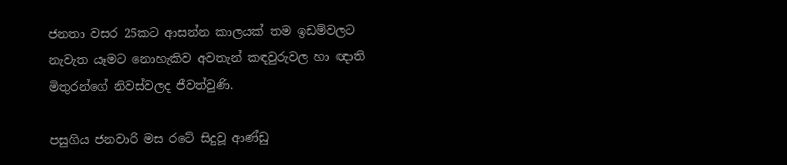ජනතා වසර 25කට ආසන්න කාලයක් තම ඉඩම්වලට නැවැත යෑමට නොහැකිව අවතැන් කඳවුරුවල හා ඥාති මිතුරන්ගේ නිවස්වලද ජීවත්වුණි.

පසුගිය ජනවාරි මස රටේ සිදුවූ ආණ්ඩු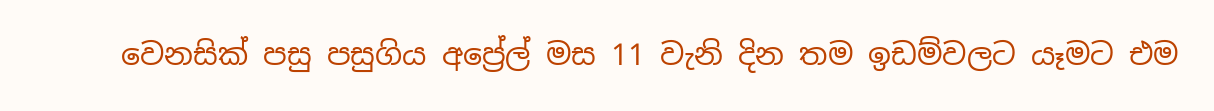වෙනසික් පසු පසුගිය අප්‍රේල් මස 11 වැනි දින තම ඉඩම්වලට යෑමට එම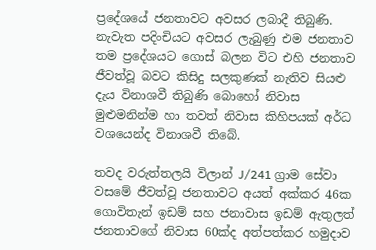ප්‍රදේශයේ ජනතාවට අවසර ලබාදී තිබුණි. නැවැත පදිංචියට අවසර ලැබුණු එම ජනතාව තම ප්‍රදේශයට ගොස් බලන විට එහි ජනතාව ජීවත්වූ බවට කිසිදු සලකුණක් නැතිව සියළු දැය විනාශවී තිබුණි බොහෝ නිවාස මුළුමනින්ම හා තවත් නිවාස කිහිපයක් අර්ධ වශයෙන්ද විනාශවී තිබේ.

තවද වරුත්තලයි විලාන් J/241 ග්‍රාම සේවා වසමේ ජීවත්වූ ජනතාවට අයත් අක්කර 46ක ගොවිතැන් ඉඩම් සහ ජනාවාස ඉඩම් ඇතුලත් ජනතාවගේ නිවාස 60ක්ද අත්පත්කර හමුදාව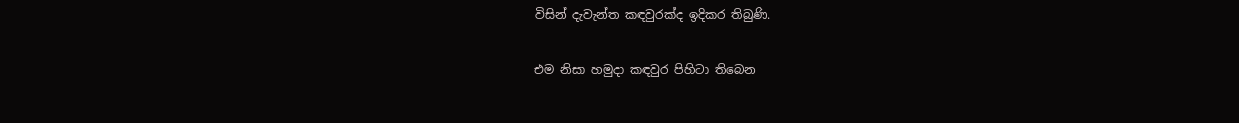විසින් දැවැන්ත කඳවුරක්ද ඉදිකර තිබුණි.

එම නිසා හමුදා කඳවුර පිහිටා තිබෙන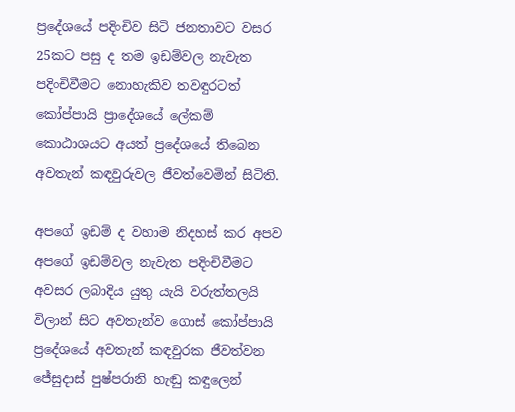ප්‍රදේශයේ පදිංචිව සිටි ජනතාවට වසර 25කට පසු ද තම ඉඩම්වල නැවැත පදිංචිවීමට නොහැකිව තවඳුරටත් කෝප්පායි ප්‍රාදේශයේ ලේකම් කොඨාශයට අයත් ප්‍රදේශයේ තිබෙන අවතැන් කඳවුරුවල ජීවත්වෙමින් සිටිති.

අපගේ ඉඩම් ද වහාම නිදහස් කර අපව අපගේ ඉඩම්වල නැවැත පදිංචිවීමට අවසර ලබාදිය යුතු යැයි වරුත්තලයි විලාන් සිට අවතැන්ව ගොස් කෝප්පායි ප්‍රදේශයේ අවතැන් කඳවුරක ජීවත්වන ජේසුදාස් පුෂ්පරානි හැඬු කඳුලෙන්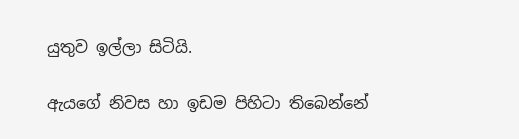යුතුව ඉල්ලා සිටියි.

ඇයගේ නිවස හා ඉඩම පිහිටා තිබෙන්නේ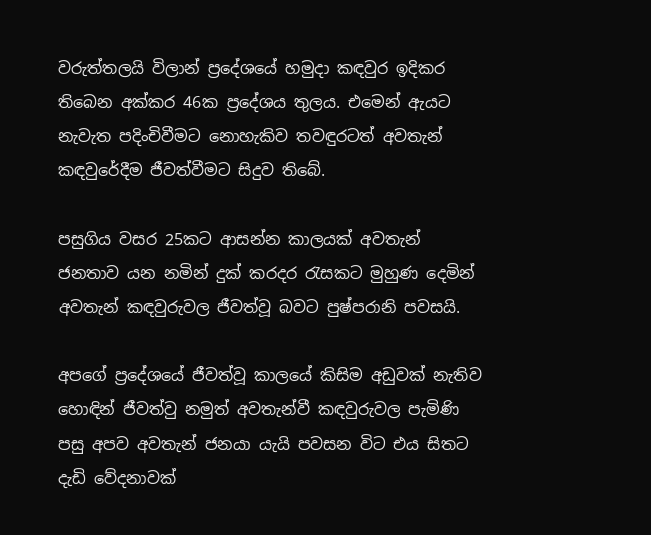වරුත්තලයි විලාන් ප්‍රදේශයේ හමුදා කඳවුර ඉදිකර තිබෙන අක්කර 46ක ප්‍රදේශය තුලය. එමෙන් ඇයට නැවැත පදිංචිවීමට නොහැකිව තවඳුරටත් අවතැන් කඳවුරේදීම ජීවත්වීමට සිදුව තිබේ.

පසුගිය වසර 25කට ආසන්න කාලයක් අවතැන් ජනතාව යන නමින් දුක් කරදර රැසකට මුහුණ දෙමින් අවතැන් කඳවුරුවල ජීවත්වූ බවට පුෂ්පරානි පවසයි.

අපගේ ප්‍රදේශයේ ජීවත්වූ කාලයේ කිසිම අඩුවක් නැතිව හොඳින් ජීවත්වු නමුත් අවතැන්වී කඳවුරුවල පැමිණි පසු අපව අවතැන් ජනයා යැයි පවසන විට එය සිතට දැඩි වේදනාවක්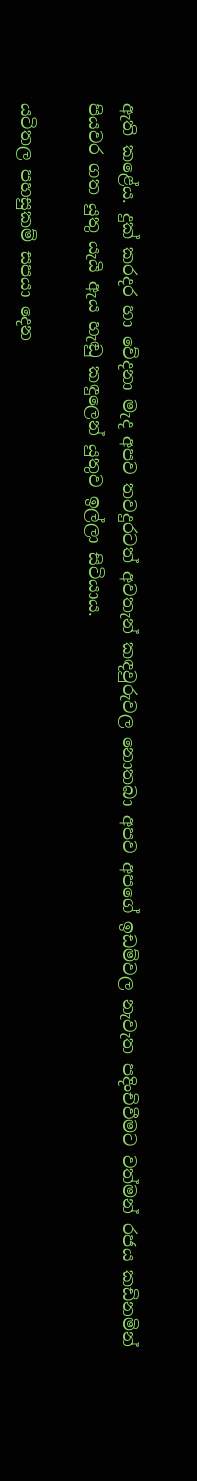ඇති කළේය. දුක් කරදර හා වේදනා මැද අපව තවදුරටත් අවතැන් කඳවුරුවල නොතබා අපව අපගේ ඉඩම්වල නැවැත පදිංචිවීමට වත්මන් රජය කඩිනමින් පියවර ගත යුතු යැයි ඇය හැඬු කඳුලෙන් යුතුව ඉල්ලා සිටියාය.

යටිතල පහසුකම් සපයා දෙන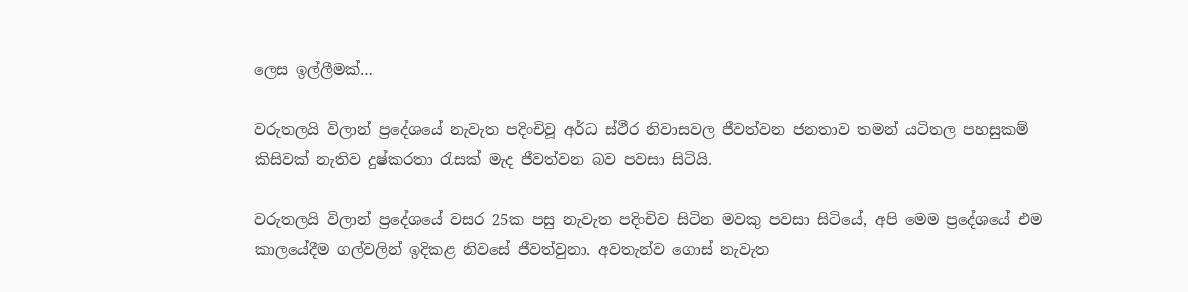ලෙස ඉල්ලීමක්…

වරුතලයි විලාන් ප්‍රදේශයේ නැවැත පදිංචිවූ අර්ධ ස්ථීර නිවාසවල ජීවත්වන ජනතාව තමන් යටිතල පහසුකම් කිසිවක් නැතිව දුෂ්කරතා රැසක් මැද ජීවත්වන බව පවසා සිටියි.

වරුතලයි විලාන් ප්‍රදේශයේ වසර 25ක පසු නැවැත පදිංචිව සිටින මවකු පවසා සිටියේ, අපි මෙම ප්‍රදේශයේ එම කාලයේදීම ගල්වලින් ඉදිකළ නිවසේ ජීවත්වුනා. අවතැන්ව ගොස් නැවැත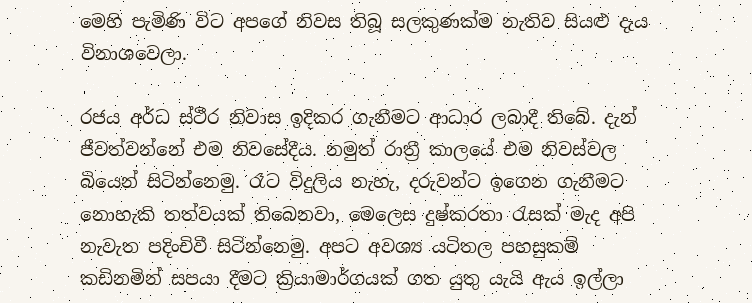මෙහි පැමිණි විට අපගේ නිවස තිබූ සලකුණක්ම නැතිව සියළු දැය විනාශවෙලා.

රජය අර්ධ ස්ථීර නිවාස ඉදිකර ගැනීමට ආධාර ලබාදී තිබේ. දැන් ජීවත්වන්නේ එම නිවසේදීය. නමුත් රාත්‍රී කාලයේ එම නිවස්වල බියෙන් සිටින්නෙමු. රෑට විදුලිය නැහැ, දරුවන්ට ඉගෙන ගැනීමට නොහැකි තත්වයක් තිබෙනවා, මෙලෙස දුෂ්කරතා රැසක් මැද අපි නැවැත පදිංචිවී සිටින්නෙමු. අපට අවශ්‍ය යටිතල පහසුකම් කඩිනමින් සපයා දීමට ක්‍රියාමාර්ගයක් ගත යුතු යැයි ඇය ඉල්ලා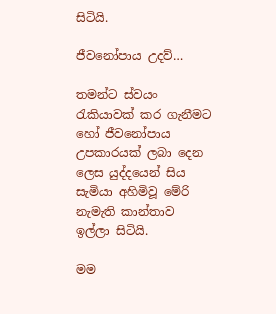සිටියි.

ජීවනෝපාය උදව්…

තමන්ට ස්වයං රැකියාවක් කර ගැනීමට හෝ ජීවනෝපාය උපකාරයක් ලබා දෙන ලෙස යුද්දයෙන් සිය සැමියා අහිමිවූ මේරි නැමැති කාන්තාව ඉල්ලා සිටියි.

මම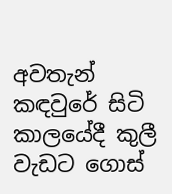අවතැන් කඳවුරේ සිටි කාලයේදී කුලී වැඩට ගොස්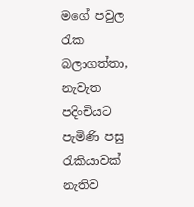මගේ පවුල රැක බලාගත්තා, නැවැත පදිංචියට පැමිණි පසු රැකියාවක් නැතිව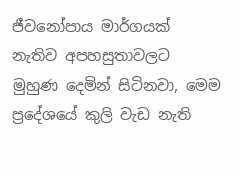ජීවනෝපාය මාර්ගයක් නැතිව අපහසුතාවලට මුහුණ දෙමින් සිටිනවා, මෙම ප්‍රදේශයේ කුලි වැඩ නැති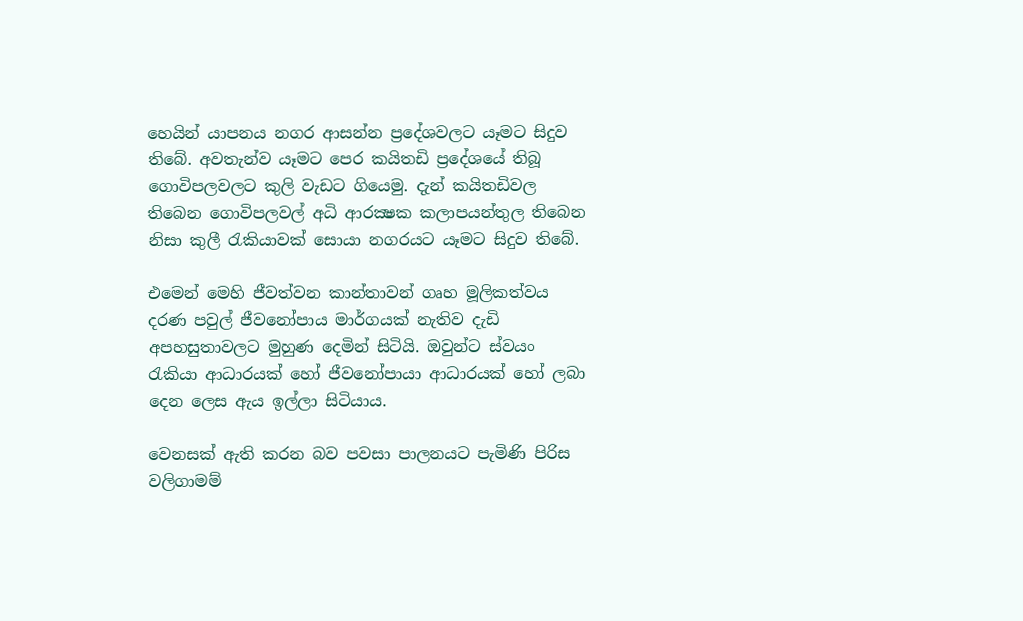හෙයින් යාපනය නගර ආසන්න ප්‍රදේශවලට යෑමට සිදුව තිබේ. අවතැන්ව යෑමට පෙර කයිතඩි ප්‍රදේශයේ තිබූ ගොවිපලවලට කුලි වැඩට ගියෙමු. දැන් කයිතඩිවල තිබෙන ගොවිපලවල් අධි ආරක්‍ෂක කලාපයන්තුල තිබෙන නිසා කුලී රැකියාවක් සොයා නගරයට යෑමට සිදුව තිබේ.

එමෙන් මෙහි ජීවත්වන කාන්තාවන් ගෘහ මූලිකත්වය දරණ පවුල් ජීවනෝපාය මාර්ගයක් නැතිව දැඩි අපහසුතාවලට මුහුණ දෙමින් සිටියි. ඔවුන්ට ස්වයං රැකියා ආධාරයක් හෝ ජීවනෝපායා ආධාරයක් හෝ ලබා දෙන ලෙස ඇය ඉල්ලා සිටියාය.

වෙනසක් ඇති කරන බව පවසා පාලනයට පැමිණි පිරිස වලිගාමම්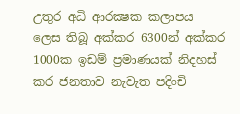උතුර අධි ආරක්‍ෂක කලාපය ලෙස තිබූ අක්කර 6300න් අක්කර 1000ක ඉඩම් ප්‍රමාණයක් නිදහස් කර ජනතාව නැවැත පදිංචි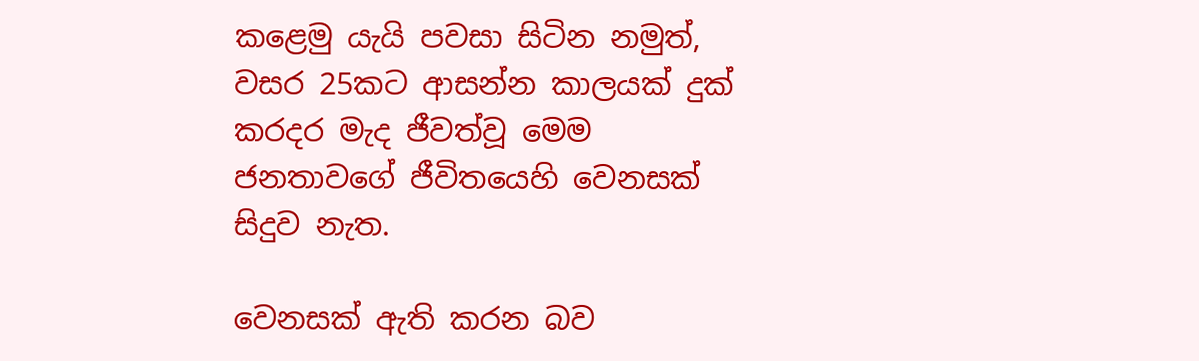කළෙමු යැයි පවසා සිටින නමුත්, වසර 25කට ආසන්න කාලයක් දුක් කරදර මැද ජීවත්වූ මෙම ජනතාවගේ ජීවිතයෙහි වෙනසක් සිදුව නැත.

වෙනසක් ඇති කරන බව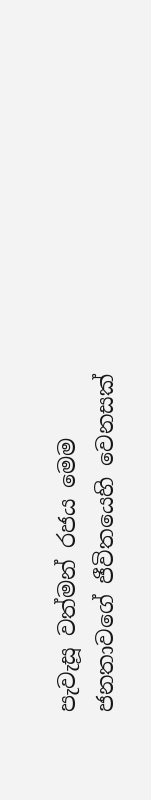පැවැසූ වත්මන් රජය මෙම ජනතාවගේ ජීවිතයෙහි වෙනසක්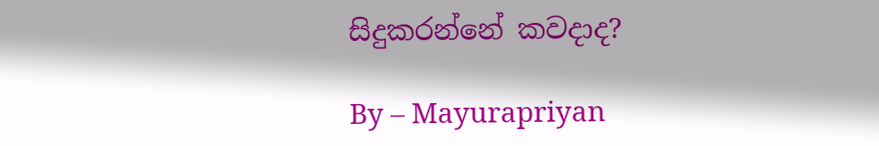සිදුකරන්නේ කවදාද?

By – Mayurapriyan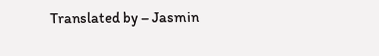Translated by – Jasmin